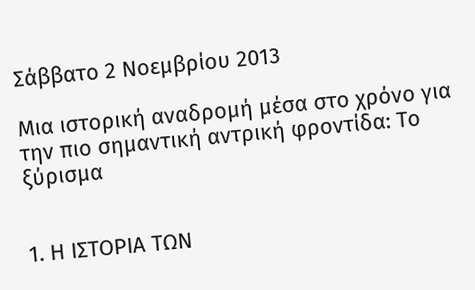Σάββατο 2 Νοεμβρίου 2013

Μια ιστορική αναδρομή μέσα στο χρόνο για την πιο σημαντική αντρική φροντίδα: Το ξύρισμα


1. Η ΙΣΤΟΡΙΑ ΤΩΝ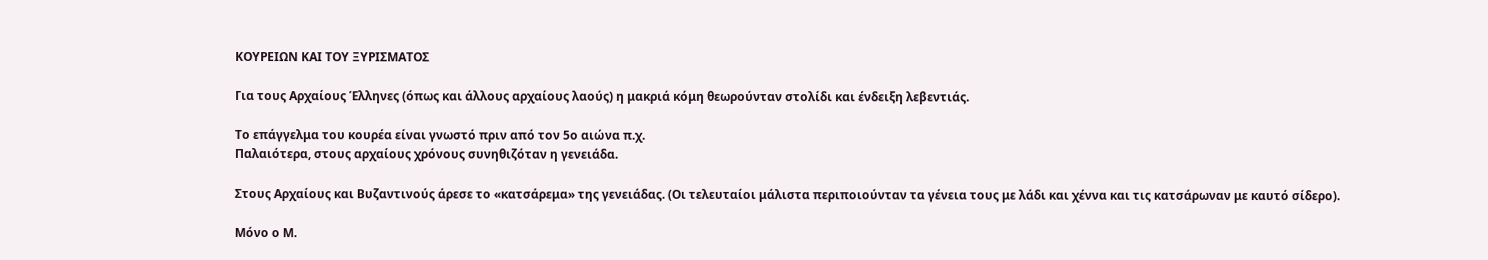ΚΟΥΡΕΙΩΝ ΚΑΙ ΤΟΥ ΞΥΡΙΣΜΑΤΟΣ

Για τους Αρχαίους Έλληνες (όπως και άλλους αρχαίους λαούς) η μακριά κόμη θεωρούνταν στολίδι και ένδειξη λεβεντιάς.

Το επάγγελμα του κουρέα είναι γνωστό πριν από τον 5ο αιώνα π.χ.
Παλαιότερα, στους αρχαίους χρόνους συνηθιζόταν η γενειάδα.

Στους Αρχαίους και Βυζαντινούς άρεσε το «κατσάρεμα» της γενειάδας. (Οι τελευταίοι μάλιστα περιποιούνταν τα γένεια τους με λάδι και χέννα και τις κατσάρωναν με καυτό σίδερο).

Μόνο ο Μ.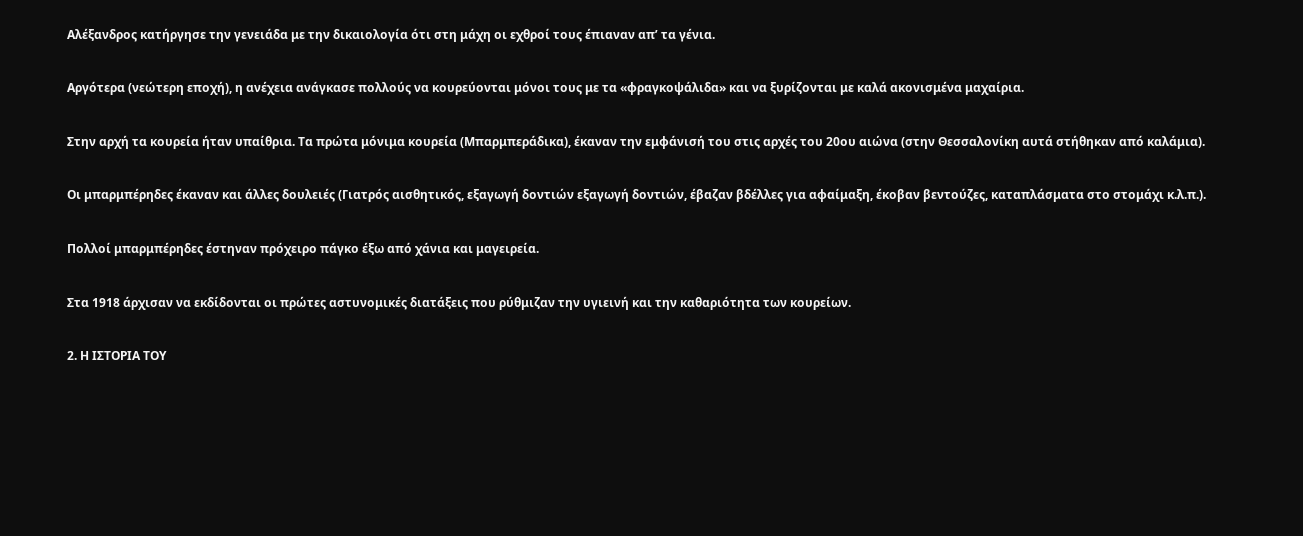Αλέξανδρος κατήργησε την γενειάδα με την δικαιολογία ότι στη μάχη οι εχθροί τους έπιαναν απ’ τα γένια.

Αργότερα (νεώτερη εποχή), η ανέχεια ανάγκασε πολλούς να κουρεύονται μόνοι τους με τα «φραγκοψάλιδα» και να ξυρίζονται με καλά ακονισμένα μαχαίρια.

Στην αρχή τα κουρεία ήταν υπαίθρια. Τα πρώτα μόνιμα κουρεία (Μπαρμπεράδικα), έκαναν την εμφάνισή του στις αρχές του 20ου αιώνα (στην Θεσσαλονίκη αυτά στήθηκαν από καλάμια).

Οι μπαρμπέρηδες έκαναν και άλλες δουλειές (Γιατρός αισθητικός, εξαγωγή δοντιών εξαγωγή δοντιών, έβαζαν βδέλλες για αφαίμαξη, έκοβαν βεντούζες, καταπλάσματα στο στομάχι κ.λ.π.).

Πολλοί μπαρμπέρηδες έστηναν πρόχειρο πάγκο έξω από χάνια και μαγειρεία.

Στα 1918 άρχισαν να εκδίδονται οι πρώτες αστυνομικές διατάξεις που ρύθμιζαν την υγιεινή και την καθαριότητα των κουρείων.

2. Η ΙΣΤΟΡΙΑ ΤΟΥ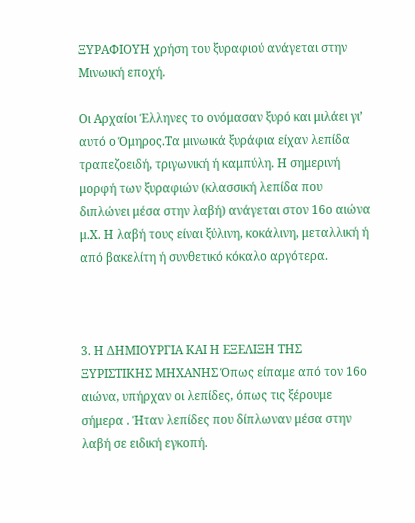ΞΥΡΑΦΙΟΥΗ χρήση του ξυραφιού ανάγεται στην Μινωική εποχή.

Οι Αρχαίοι Έλληνες το ονόμασαν ξυρό και μιλάει γι’ αυτό ο Όμηρος.Τα μινωικά ξυράφια είχαν λεπίδα τραπεζοειδή, τριγωνική ή καμπύλη. Η σημερινή μορφή των ξυραφιών (κλασσική λεπίδα που διπλώνει μέσα στην λαβή) ανάγεται στον 16ο αιώνα μ.Χ. Η λαβή τους είναι ξύλινη, κοκάλινη, μεταλλική ή από βακελίτη ή συνθετικό κόκαλο αργότερα.



3. Η ΔΗΜΙΟΥΡΓΙΑ ΚΑΙ Η ΕΞΕΛΙΞΗ ΤΗΣ ΞΥΡΙΣΤΙΚΗΣ ΜΗΧΑΝΗΣ Όπως είπαμε από τον 16ο αιώνα, υπήρχαν οι λεπίδες, όπως τις ξέρουμε σήμερα . Ήταν λεπίδες που δίπλωναν μέσα στην λαβή σε ειδική εγκοπή.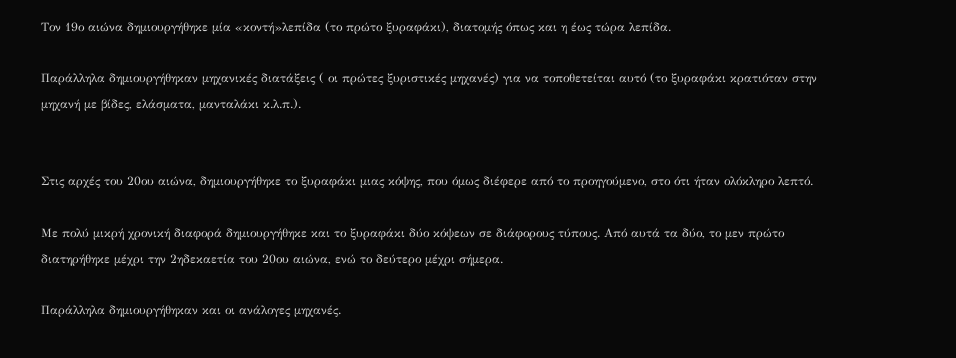Τον 19ο αιώνα δημιουργήθηκε μία «κοντή»λεπίδα (το πρώτο ξυραφάκι), διατομής όπως και η έως τώρα λεπίδα.

Παράλληλα δημιουργήθηκαν μηχανικές διατάξεις ( οι πρώτες ξυριστικές μηχανές) για να τοποθετείται αυτό (το ξυραφάκι κρατιόταν στην μηχανή με βίδες, ελάσματα, μανταλάκι κ.λ.π.).


Στις αρχές του 20ου αιώνα, δημιουργήθηκε το ξυραφάκι μιας κόψης, που όμως διέφερε από το προηγούμενο, στο ότι ήταν ολόκληρο λεπτό.

Με πολύ μικρή χρονική διαφορά δημιουργήθηκε και το ξυραφάκι δύο κόψεων σε διάφορους τύπους. Από αυτά τα δύο, το μεν πρώτο διατηρήθηκε μέχρι την 2ηδεκαετία του 20ου αιώνα, ενώ το δεύτερο μέχρι σήμερα.

Παράλληλα δημιουργήθηκαν και οι ανάλογες μηχανές.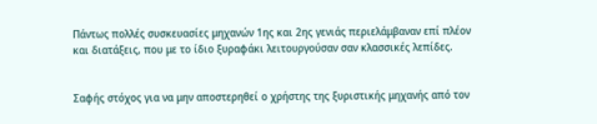Πάντως πολλές συσκευασίες μηχανών 1ης και 2ης γενιάς περιελάμβαναν επί πλέον και διατάξεις, που με το ίδιο ξυραφάκι λειτουργούσαν σαν κλασσικές λεπίδες.


Σαφής στόχος για να μην αποστερηθεί ο χρήστης της ξυριστικής μηχανής από τον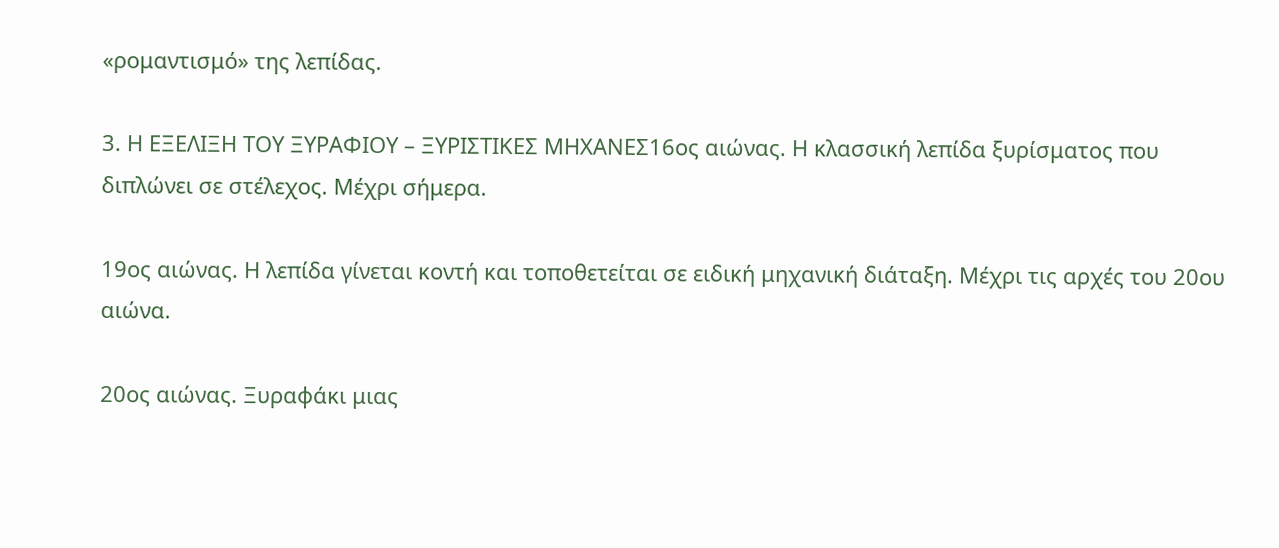«ρομαντισμό» της λεπίδας.

3. Η ΕΞΕΛΙΞΗ ΤΟΥ ΞΥΡΑΦΙΟΥ – ΞΥΡΙΣΤΙΚΕΣ ΜΗΧΑΝΕΣ16ος αιώνας. Η κλασσική λεπίδα ξυρίσματος που διπλώνει σε στέλεχος. Μέχρι σήμερα.

19ος αιώνας. Η λεπίδα γίνεται κοντή και τοποθετείται σε ειδική μηχανική διάταξη. Μέχρι τις αρχές του 20ου αιώνα.

20ος αιώνας. Ξυραφάκι μιας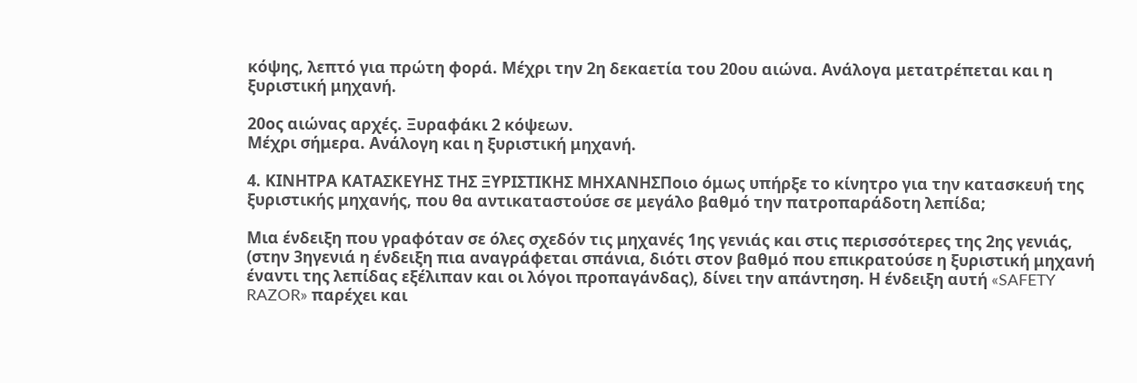κόψης, λεπτό για πρώτη φορά. Μέχρι την 2η δεκαετία του 20ου αιώνα. Ανάλογα μετατρέπεται και η ξυριστική μηχανή.

20ος αιώνας αρχές. Ξυραφάκι 2 κόψεων.
Μέχρι σήμερα. Ανάλογη και η ξυριστική μηχανή.

4. ΚΙΝΗΤΡΑ ΚΑΤΑΣΚΕΥΗΣ ΤΗΣ ΞΥΡΙΣΤΙΚΗΣ ΜΗΧΑΝΗΣΠοιο όμως υπήρξε το κίνητρο για την κατασκευή της ξυριστικής μηχανής, που θα αντικαταστούσε σε μεγάλο βαθμό την πατροπαράδοτη λεπίδα;

Μια ένδειξη που γραφόταν σε όλες σχεδόν τις μηχανές 1ης γενιάς και στις περισσότερες της 2ης γενιάς, (στην 3ηγενιά η ένδειξη πια αναγράφεται σπάνια, διότι στον βαθμό που επικρατούσε η ξυριστική μηχανή έναντι της λεπίδας εξέλιπαν και οι λόγοι προπαγάνδας), δίνει την απάντηση. Η ένδειξη αυτή «SAFETY RAZOR» παρέχει και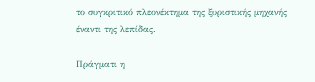το συγκριτικό πλεονέκτημα της ξυριστικής μηχανής έναντι της λεπίδας.

Πράγματι η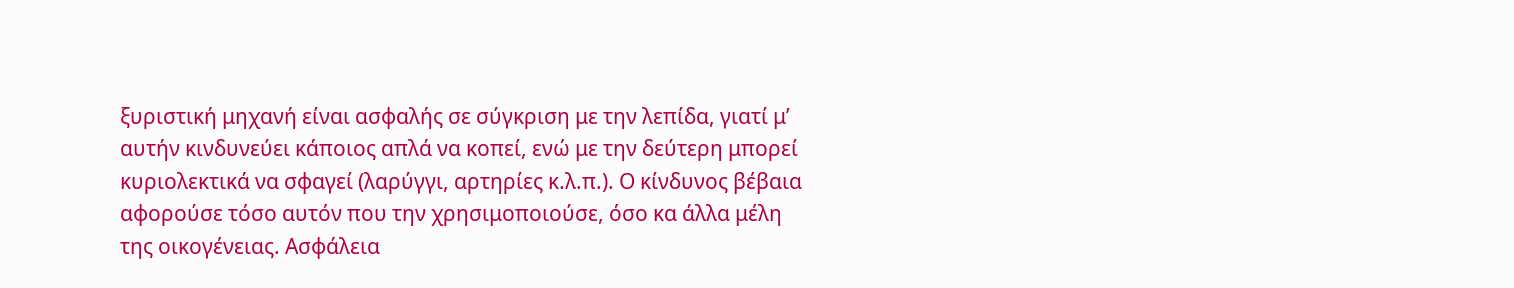ξυριστική μηχανή είναι ασφαλής σε σύγκριση με την λεπίδα, γιατί μ’ αυτήν κινδυνεύει κάποιος απλά να κοπεί, ενώ με την δεύτερη μπορεί κυριολεκτικά να σφαγεί (λαρύγγι, αρτηρίες κ.λ.π.). Ο κίνδυνος βέβαια αφορούσε τόσο αυτόν που την χρησιμοποιούσε, όσο κα άλλα μέλη της οικογένειας. Ασφάλεια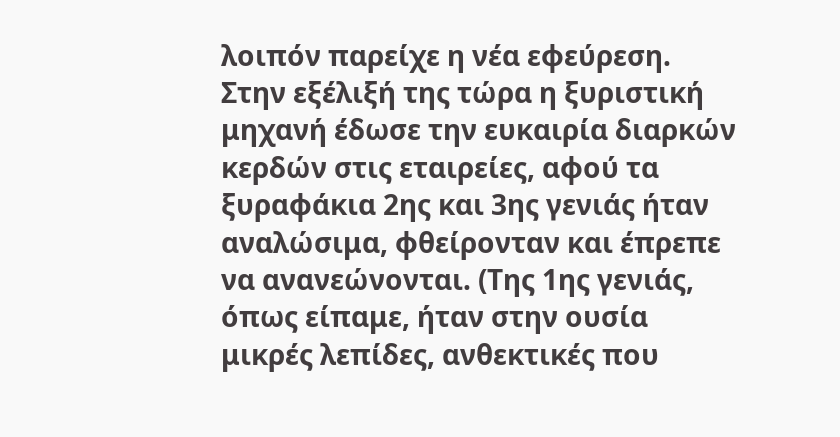λοιπόν παρείχε η νέα εφεύρεση.
Στην εξέλιξή της τώρα η ξυριστική μηχανή έδωσε την ευκαιρία διαρκών κερδών στις εταιρείες, αφού τα ξυραφάκια 2ης και 3ης γενιάς ήταν αναλώσιμα, φθείρονταν και έπρεπε να ανανεώνονται. (Της 1ης γενιάς, όπως είπαμε, ήταν στην ουσία μικρές λεπίδες, ανθεκτικές που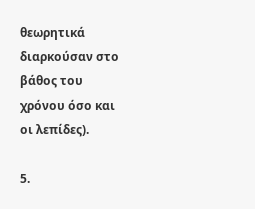θεωρητικά διαρκούσαν στο βάθος του χρόνου όσο και οι λεπίδες).

5.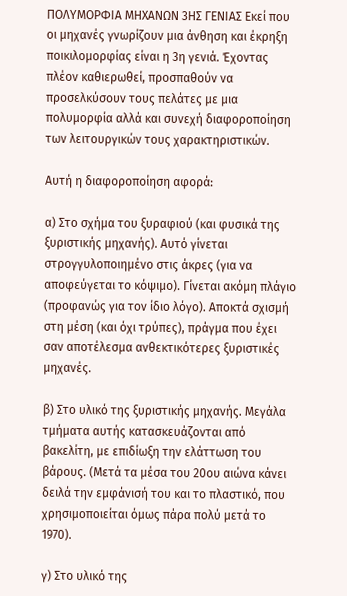ΠΟΛΥΜΟΡΦΙΑ ΜΗΧΑΝΩΝ 3ΗΣ ΓΕΝΙΑΣ Εκεί που οι μηχανές γνωρίζουν μια άνθηση και έκρηξη ποικιλομορφίας είναι η 3η γενιά. Έχοντας πλέον καθιερωθεί, προσπαθούν να προσελκύσουν τους πελάτες με μια πολυμορφία αλλά και συνεχή διαφοροποίηση των λειτουργικών τους χαρακτηριστικών.

Αυτή η διαφοροποίηση αφορά:

α) Στο σχήμα του ξυραφιού (και φυσικά της ξυριστικής μηχανής). Αυτό γίνεται στρογγυλοποιημένο στις άκρες (για να αποφεύγεται το κόψιμο). Γίνεται ακόμη πλάγιο (προφανώς για τον ίδιο λόγο). Αποκτά σχισμή στη μέση (και όχι τρύπες), πράγμα που έχει σαν αποτέλεσμα ανθεκτικότερες ξυριστικές μηχανές.

β) Στο υλικό της ξυριστικής μηχανής. Μεγάλα τμήματα αυτής κατασκευάζονται από βακελίτη, με επιδίωξη την ελάττωση του βάρους. (Μετά τα μέσα του 20ου αιώνα κάνει δειλά την εμφάνισή του και το πλαστικό, που χρησιμοποιείται όμως πάρα πολύ μετά το 1970).

γ) Στο υλικό της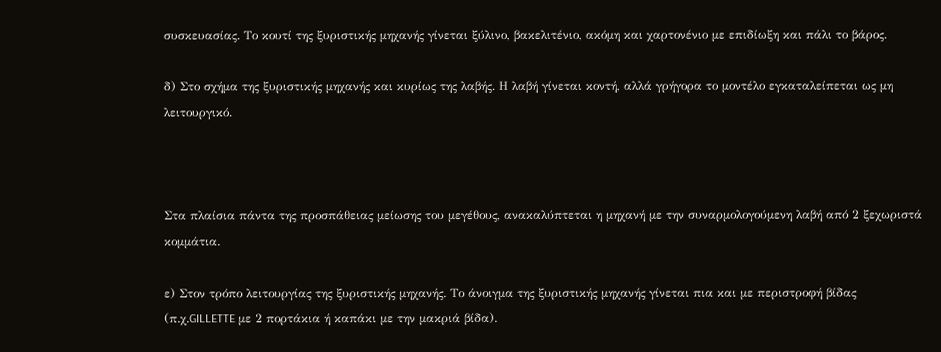συσκευασίας. Το κουτί της ξυριστικής μηχανής γίνεται ξύλινο, βακελιτένιο, ακόμη και χαρτονένιο με επιδίωξη και πάλι το βάρος.

δ) Στο σχήμα της ξυριστικής μηχανής και κυρίως της λαβής. Η λαβή γίνεται κοντή, αλλά γρήγορα το μοντέλο εγκαταλείπεται ως μη λειτουργικό.



Στα πλαίσια πάντα της προσπάθειας μείωσης του μεγέθους, ανακαλύπτεται η μηχανή με την συναρμολογούμενη λαβή από 2 ξεχωριστά κομμάτια.

ε) Στον τρόπο λειτουργίας της ξυριστικής μηχανής. Το άνοιγμα της ξυριστικής μηχανής γίνεται πια και με περιστροφή βίδας (π.χ.GILLETTE με 2 πορτάκια ή καπάκι με την μακριά βίδα).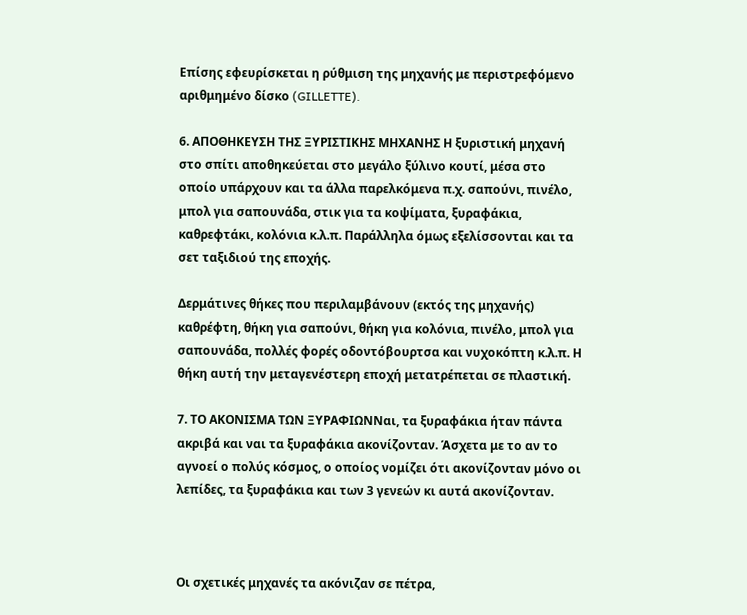Επίσης εφευρίσκεται η ρύθμιση της μηχανής με περιστρεφόμενο αριθμημένο δίσκο (GILLETTE).

6. ΑΠΟΘΗΚΕΥΣΗ ΤΗΣ ΞΥΡΙΣΤΙΚΗΣ ΜΗΧΑΝΗΣ Η ξυριστική μηχανή στο σπίτι αποθηκεύεται στο μεγάλο ξύλινο κουτί, μέσα στο οποίο υπάρχουν και τα άλλα παρελκόμενα π.χ. σαπούνι, πινέλο, μπολ για σαπουνάδα, στικ για τα κοψίματα, ξυραφάκια, καθρεφτάκι, κολόνια κ.λ.π. Παράλληλα όμως εξελίσσονται και τα σετ ταξιδιού της εποχής.

Δερμάτινες θήκες που περιλαμβάνουν (εκτός της μηχανής) καθρέφτη, θήκη για σαπούνι, θήκη για κολόνια, πινέλο, μπολ για σαπουνάδα, πολλές φορές οδοντόβουρτσα και νυχοκόπτη κ.λ.π. Η θήκη αυτή την μεταγενέστερη εποχή μετατρέπεται σε πλαστική.

7. ΤΟ ΑΚΟΝΙΣΜΑ ΤΩΝ ΞΥΡΑΦΙΩΝΝαι, τα ξυραφάκια ήταν πάντα ακριβά και ναι τα ξυραφάκια ακονίζονταν. Άσχετα με το αν το αγνοεί ο πολύς κόσμος, ο οποίος νομίζει ότι ακονίζονταν μόνο οι λεπίδες, τα ξυραφάκια και των 3 γενεών κι αυτά ακονίζονταν.



Οι σχετικές μηχανές τα ακόνιζαν σε πέτρα,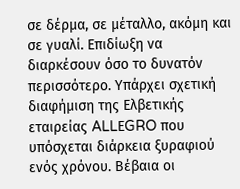σε δέρμα, σε μέταλλο, ακόμη και σε γυαλί. Επιδίωξη να διαρκέσουν όσο το δυνατόν περισσότερο. Υπάρχει σχετική διαφήμιση της Ελβετικής εταιρείας ALLΕGRO που υπόσχεται διάρκεια ξυραφιού ενός χρόνου. Βέβαια οι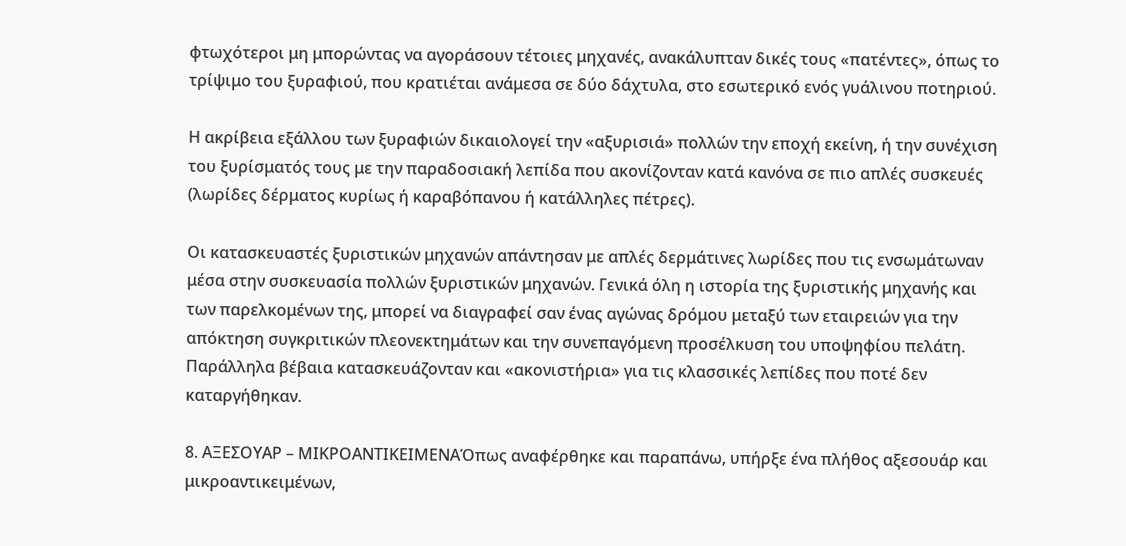φτωχότεροι μη μπορώντας να αγοράσουν τέτοιες μηχανές, ανακάλυπταν δικές τους «πατέντες», όπως το τρίψιμο του ξυραφιού, που κρατιέται ανάμεσα σε δύο δάχτυλα, στο εσωτερικό ενός γυάλινου ποτηριού.

Η ακρίβεια εξάλλου των ξυραφιών δικαιολογεί την «αξυρισιά» πολλών την εποχή εκείνη, ή την συνέχιση του ξυρίσματός τους με την παραδοσιακή λεπίδα που ακονίζονταν κατά κανόνα σε πιο απλές συσκευές (λωρίδες δέρματος κυρίως ή καραβόπανου ή κατάλληλες πέτρες).

Οι κατασκευαστές ξυριστικών μηχανών απάντησαν με απλές δερμάτινες λωρίδες που τις ενσωμάτωναν μέσα στην συσκευασία πολλών ξυριστικών μηχανών. Γενικά όλη η ιστορία της ξυριστικής μηχανής και των παρελκομένων της, μπορεί να διαγραφεί σαν ένας αγώνας δρόμου μεταξύ των εταιρειών για την απόκτηση συγκριτικών πλεονεκτημάτων και την συνεπαγόμενη προσέλκυση του υποψηφίου πελάτη. Παράλληλα βέβαια κατασκευάζονταν και «ακονιστήρια» για τις κλασσικές λεπίδες που ποτέ δεν καταργήθηκαν.

8. ΑΞΕΣΟΥΑΡ – ΜΙΚΡΟΑΝΤΙΚΕΙΜΕΝΑΌπως αναφέρθηκε και παραπάνω, υπήρξε ένα πλήθος αξεσουάρ και μικροαντικειμένων,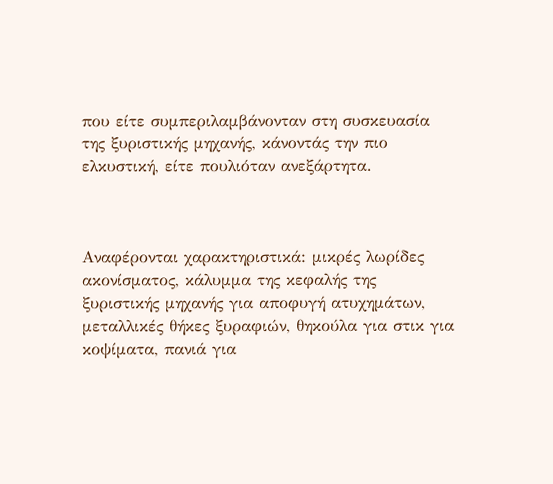που είτε συμπεριλαμβάνονταν στη συσκευασία της ξυριστικής μηχανής, κάνοντάς την πιο ελκυστική, είτε πουλιόταν ανεξάρτητα.



Αναφέρονται χαρακτηριστικά: μικρές λωρίδες ακονίσματος, κάλυμμα της κεφαλής της ξυριστικής μηχανής για αποφυγή ατυχημάτων, μεταλλικές θήκες ξυραφιών, θηκούλα για στικ για κοψίματα, πανιά για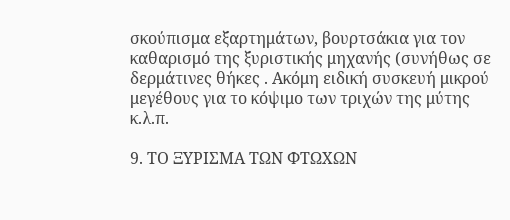σκούπισμα εξαρτημάτων, βουρτσάκια για τον καθαρισμό της ξυριστικής μηχανής (συνήθως σε δερμάτινες θήκες . Ακόμη ειδική συσκευή μικρού μεγέθους για το κόψιμο των τριχών της μύτης κ.λ.π.

9. ΤΟ ΞΥΡΙΣΜΑ ΤΩΝ ΦΤΩΧΩΝ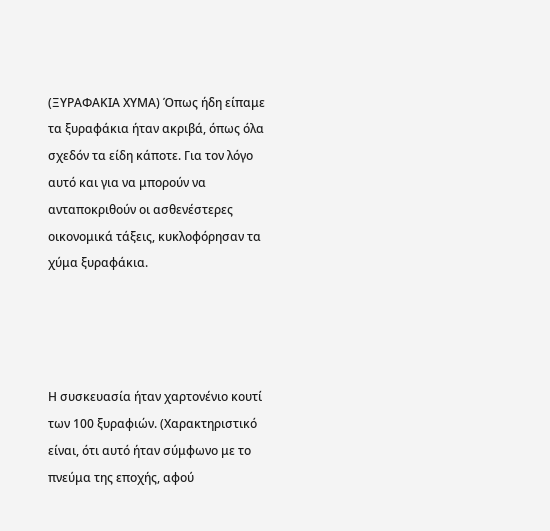(ΞΥΡΑΦΑΚΙΑ ΧΥΜΑ) Όπως ήδη είπαμε τα ξυραφάκια ήταν ακριβά, όπως όλα σχεδόν τα είδη κάποτε. Για τον λόγο αυτό και για να μπορούν να ανταποκριθούν οι ασθενέστερες οικονομικά τάξεις, κυκλοφόρησαν τα χύμα ξυραφάκια.




Η συσκευασία ήταν χαρτονένιο κουτί των 100 ξυραφιών. (Χαρακτηριστικό είναι, ότι αυτό ήταν σύμφωνο με το πνεύμα της εποχής, αφού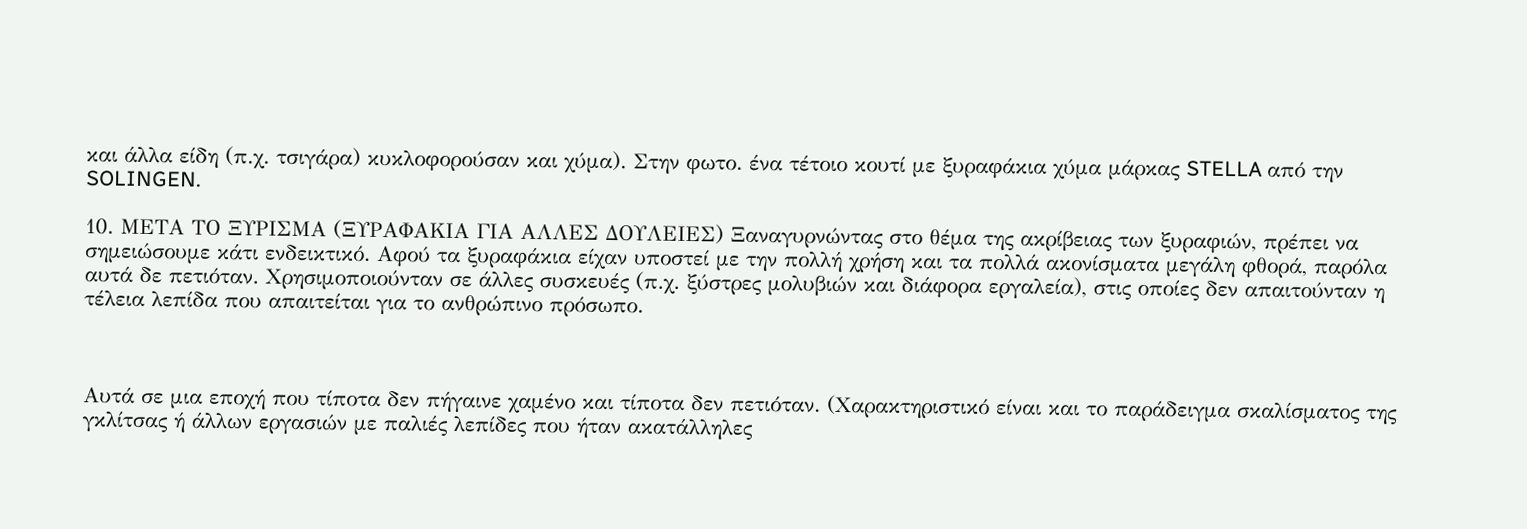και άλλα είδη (π.χ. τσιγάρα) κυκλοφορούσαν και χύμα). Στην φωτο. ένα τέτοιο κουτί με ξυραφάκια χύμα μάρκας STELLA από την SOLINGEN.

10. ΜΕΤΑ ΤΟ ΞΥΡΙΣΜΑ (ΞΥΡΑΦΑΚΙΑ ΓΙΑ ΑΛΛΕΣ ΔΟΥΛΕΙΕΣ) Ξαναγυρνώντας στο θέμα της ακρίβειας των ξυραφιών, πρέπει να σημειώσουμε κάτι ενδεικτικό. Αφού τα ξυραφάκια είχαν υποστεί με την πολλή χρήση και τα πολλά ακονίσματα μεγάλη φθορά, παρόλα αυτά δε πετιόταν. Χρησιμοποιούνταν σε άλλες συσκευές (π.χ. ξύστρες μολυβιών και διάφορα εργαλεία), στις οποίες δεν απαιτούνταν η τέλεια λεπίδα που απαιτείται για το ανθρώπινο πρόσωπο.



Αυτά σε μια εποχή που τίποτα δεν πήγαινε χαμένο και τίποτα δεν πετιόταν. (Χαρακτηριστικό είναι και το παράδειγμα σκαλίσματος της γκλίτσας ή άλλων εργασιών με παλιές λεπίδες που ήταν ακατάλληλες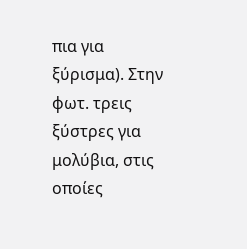πια για ξύρισμα). Στην φωτ. τρεις ξύστρες για μολύβια, στις οποίες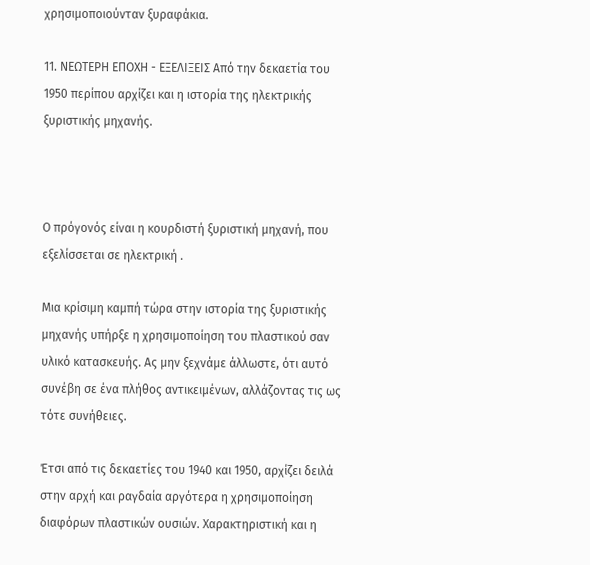χρησιμοποιούνταν ξυραφάκια.

11. ΝΕΩΤΕΡΗ ΕΠΟΧΗ - ΕΞΕΛΙΞΕΙΣ Από την δεκαετία του 1950 περίπου αρχίζει και η ιστορία της ηλεκτρικής ξυριστικής μηχανής.



Ο πρόγονός είναι η κουρδιστή ξυριστική μηχανή, που εξελίσσεται σε ηλεκτρική .

Μια κρίσιμη καμπή τώρα στην ιστορία της ξυριστικής μηχανής υπήρξε η χρησιμοποίηση του πλαστικού σαν υλικό κατασκευής. Ας μην ξεχνάμε άλλωστε, ότι αυτό συνέβη σε ένα πλήθος αντικειμένων, αλλάζοντας τις ως τότε συνήθειες.

Έτσι από τις δεκαετίες του 1940 και 1950, αρχίζει δειλά στην αρχή και ραγδαία αργότερα η χρησιμοποίηση διαφόρων πλαστικών ουσιών. Χαρακτηριστική και η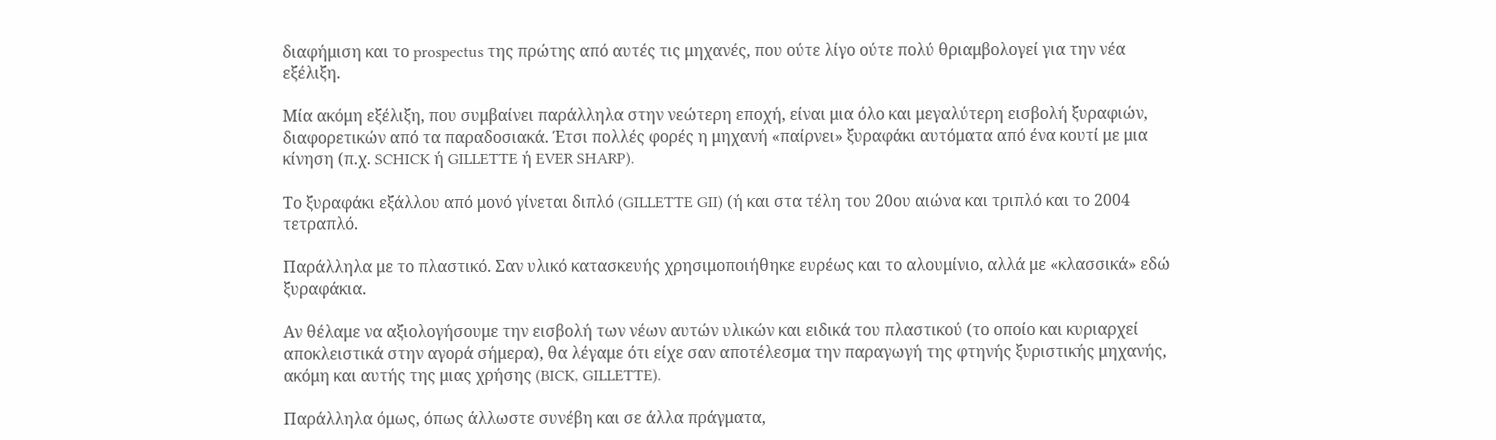διαφήμιση και το prospectus της πρώτης από αυτές τις μηχανές, που ούτε λίγο ούτε πολύ θριαμβολογεί για την νέα εξέλιξη.

Μία ακόμη εξέλιξη, που συμβαίνει παράλληλα στην νεώτερη εποχή, είναι μια όλο και μεγαλύτερη εισβολή ξυραφιών, διαφορετικών από τα παραδοσιακά. Έτσι πολλές φορές η μηχανή «παίρνει» ξυραφάκι αυτόματα από ένα κουτί με μια κίνηση (π.χ. SCHICK ή GILLETTE ή EVER SHARP).

Το ξυραφάκι εξάλλου από μονό γίνεται διπλό (GILLETTE GII) (ή και στα τέλη του 20ου αιώνα και τριπλό και το 2004 τετραπλό.

Παράλληλα με το πλαστικό. Σαν υλικό κατασκευής χρησιμοποιήθηκε ευρέως και το αλουμίνιο, αλλά με «κλασσικά» εδώ ξυραφάκια.

Αν θέλαμε να αξιολογήσουμε την εισβολή των νέων αυτών υλικών και ειδικά του πλαστικού (το οποίο και κυριαρχεί αποκλειστικά στην αγορά σήμερα), θα λέγαμε ότι είχε σαν αποτέλεσμα την παραγωγή της φτηνής ξυριστικής μηχανής, ακόμη και αυτής της μιας χρήσης (BICK, GILLETTE).

Παράλληλα όμως, όπως άλλωστε συνέβη και σε άλλα πράγματα,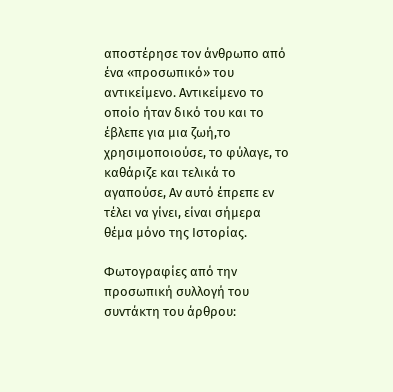αποστέρησε τον άνθρωπο από ένα «προσωπικό» του αντικείμενο. Αντικείμενο το οποίο ήταν δικό του και το έβλεπε για μια ζωή,το χρησιμοποιούσε, το φύλαγε, το καθάριζε και τελικά το αγαπούσε, Αν αυτό έπρεπε εν τέλει να γίνει, είναι σήμερα θέμα μόνο της Ιστορίας.

Φωτογραφίες από την προσωπική συλλογή του συντάκτη του άρθρου: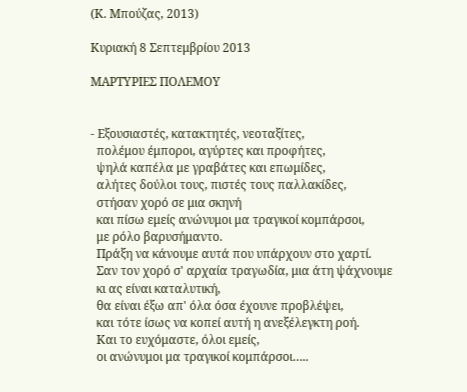(Κ. Μπούζας, 2013)

Κυριακή 8 Σεπτεμβρίου 2013

ΜΑΡΤΥΡΙΕΣ ΠΟΛΕΜΟΥ


- Εξουσιαστές, κατακτητές, νεοταξίτες,
  πολέμου έμποροι, αγύρτες και προφήτες,
  ψηλά καπέλα με γραβάτες και επωμίδες,
  αλήτες δούλοι τους, πιστές τους παλλακίδες,
  στήσαν χορό σε μια σκηνή
  και πίσω εμείς ανώνυμοι μα τραγικοί κομπάρσοι,
  με ρόλο βαρυσήμαντο.
  Πράξη να κάνουμε αυτά που υπάρχουν στο χαρτί.
  Σαν τον χορό σ' αρχαία τραγωδία, μια άτη ψάχνουμε
  κι ας είναι καταλυτική,
  θα είναι έξω απ' όλα όσα έχουνε προβλέψει,
  και τότε ίσως να κοπεί αυτή η ανεξέλεγκτη ροή.
  Και το ευχόμαστε, όλοι εμείς,
  οι ανώνυμοι μα τραγικοί κομπάρσοι…..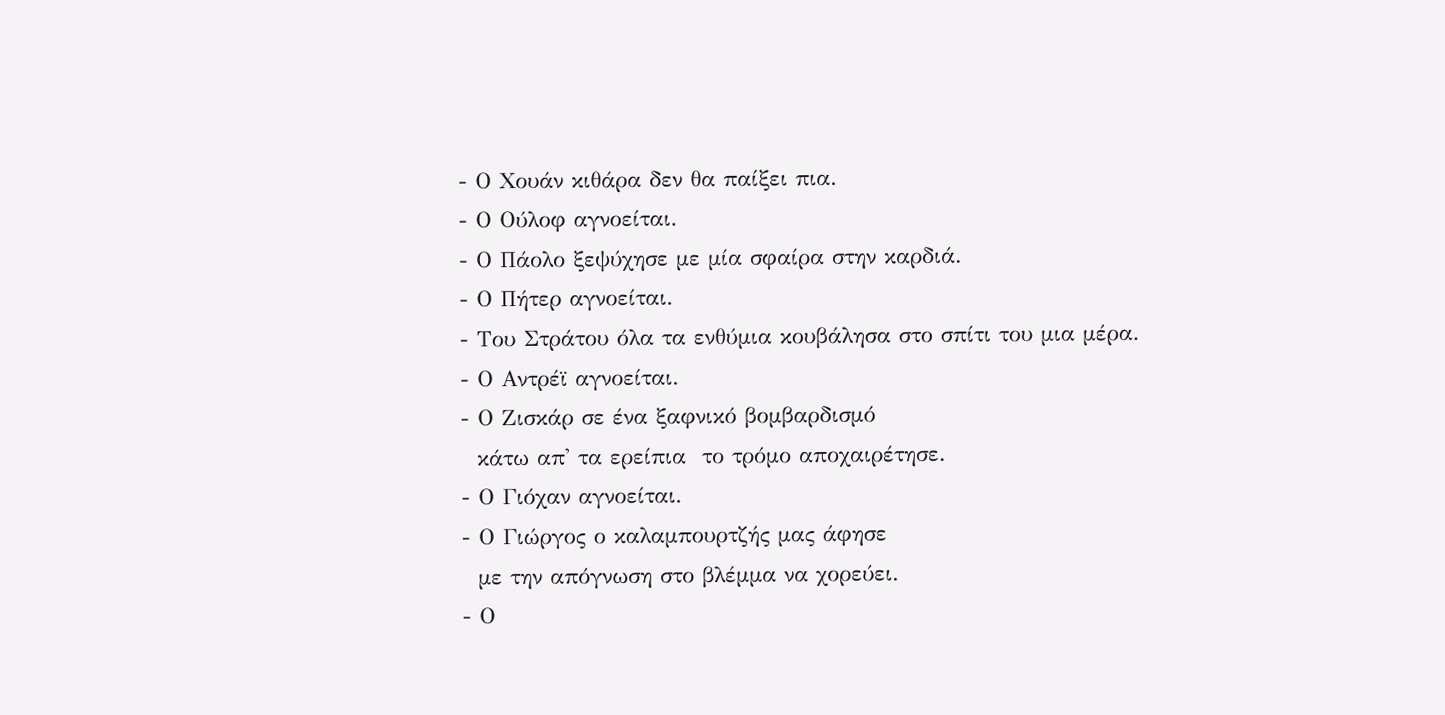- Ο Χουάν κιθάρα δεν θα παίξει πια.
- Ο Ούλοφ αγνοείται.
- Ο Πάολο ξεψύχησε με μία σφαίρα στην καρδιά.
- Ο Πήτερ αγνοείται.
- Του Στράτου όλα τα ενθύμια κουβάλησα στο σπίτι του μια μέρα.
- Ο Αντρέϊ αγνοείται.
- Ο Ζισκάρ σε ένα ξαφνικό βομβαρδισμό
  κάτω απ' τα ερείπια  το τρόμο αποχαιρέτησε.
- Ο Γιόχαν αγνοείται.
- Ο Γιώργος ο καλαμπουρτζής μας άφησε
  με την απόγνωση στο βλέμμα να χορεύει.
- Ο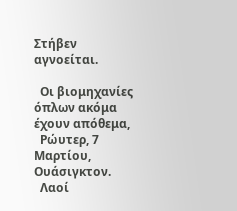Στήβεν αγνοείται.

  Οι βιομηχανίες όπλων ακόμα έχουν απόθεμα,
  Ρώυτερ, 7 Μαρτίου, Ουάσιγκτον.
  Λαοί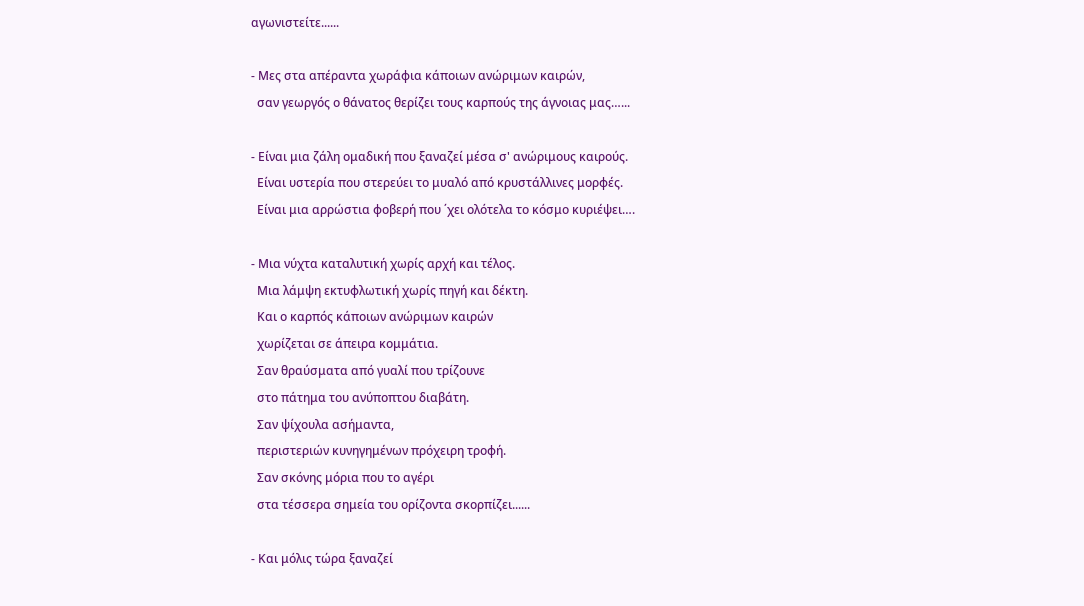αγωνιστείτε......

- Μες στα απέραντα χωράφια κάποιων ανώριμων καιρών,
  σαν γεωργός ο θάνατος θερίζει τους καρπούς της άγνοιας μας…...

- Είναι μια ζάλη ομαδική που ξαναζεί μέσα σ' ανώριμους καιρούς.
  Είναι υστερία που στερεύει το μυαλό από κρυστάλλινες μορφές.
  Είναι μια αρρώστια φοβερή που ΄χει ολότελα το κόσμο κυριέψει….

- Μια νύχτα καταλυτική χωρίς αρχή και τέλος.
  Μια λάμψη εκτυφλωτική χωρίς πηγή και δέκτη.
  Και ο καρπός κάποιων ανώριμων καιρών
  χωρίζεται σε άπειρα κομμάτια.
  Σαν θραύσματα από γυαλί που τρίζουνε
  στο πάτημα του ανύποπτου διαβάτη.
  Σαν ψίχουλα ασήμαντα,
  περιστεριών κυνηγημένων πρόχειρη τροφή.
  Σαν σκόνης μόρια που το αγέρι
  στα τέσσερα σημεία του ορίζοντα σκορπίζει......

- Και μόλις τώρα ξαναζεί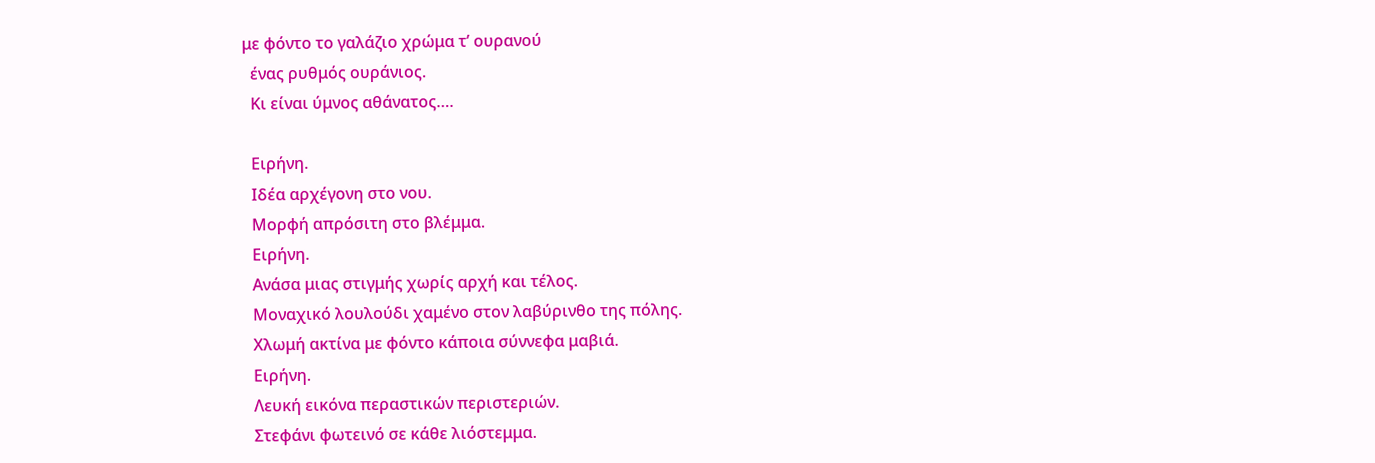με φόντο το γαλάζιο χρώμα τ’ ουρανού
  ένας ρυθμός ουράνιος.
  Κι είναι ύμνος αθάνατος….

  Ειρήνη.
  Ιδέα αρχέγονη στο νου.
  Μορφή απρόσιτη στο βλέμμα.
  Ειρήνη.
  Ανάσα μιας στιγμής χωρίς αρχή και τέλος.
  Μοναχικό λουλούδι χαμένο στον λαβύρινθο της πόλης.
  Χλωμή ακτίνα με φόντο κάποια σύννεφα μαβιά.
  Ειρήνη.
  Λευκή εικόνα περαστικών περιστεριών.
  Στεφάνι φωτεινό σε κάθε λιόστεμμα.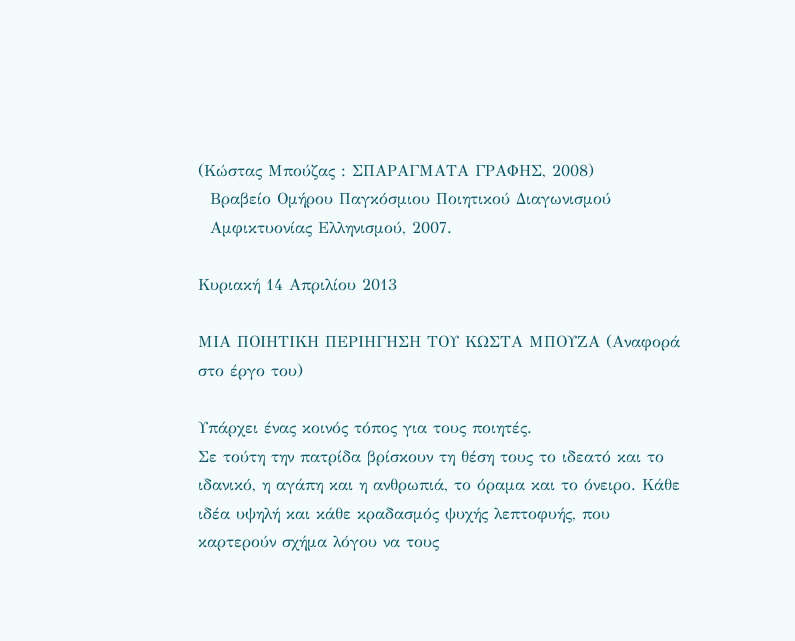(Κώστας Μπούζας : ΣΠΑΡΑΓΜΑΤΑ ΓΡΑΦΗΣ, 2008)
  Βραβείο Ομήρου Παγκόσμιου Ποιητικού Διαγωνισμού
  Αμφικτυονίας Ελληνισμού, 2007.

Κυριακή 14 Απριλίου 2013

ΜΙΑ ΠΟΙΗΤΙΚΗ ΠΕΡΙΗΓΗΣΗ ΤΟΥ ΚΩΣΤΑ ΜΠΟΥΖΑ (Αναφορά στο έργο του)

Υπάρχει ένας κοινός τόπος για τους ποιητές.
Σε τούτη την πατρίδα βρίσκουν τη θέση τους το ιδεατό και το ιδανικό, η αγάπη και η ανθρωπιά, το όραμα και το όνειρο. Κάθε ιδέα υψηλή και κάθε κραδασμός ψυχής λεπτοφυής, που καρτερούν σχήμα λόγου να τους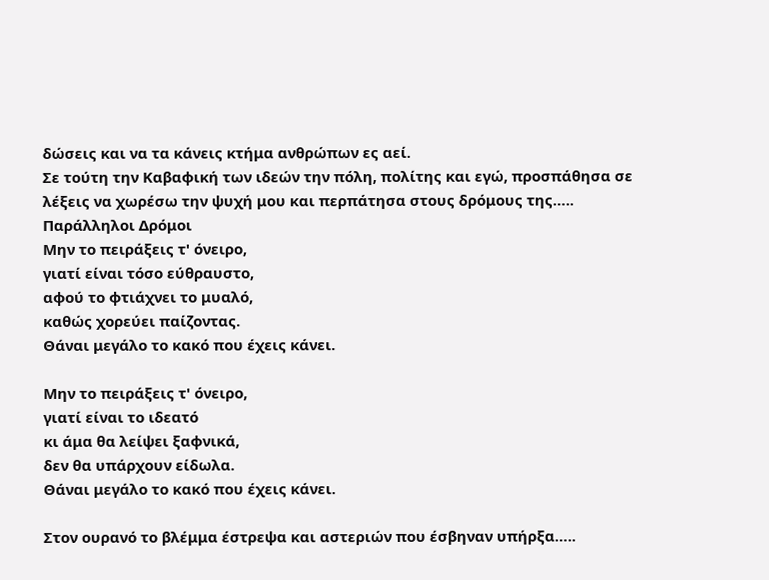δώσεις και να τα κάνεις κτήμα ανθρώπων ες αεί.
Σε τούτη την Καβαφική των ιδεών την πόλη, πολίτης και εγώ, προσπάθησα σε λέξεις να χωρέσω την ψυχή μου και περπάτησα στους δρόμους της…..
Παράλληλοι Δρόμοι
Μην το πειράξεις τ' όνειρο,
γιατί είναι τόσο εύθραυστο,
αφού το φτιάχνει το μυαλό,
καθώς χορεύει παίζοντας.
Θάναι μεγάλο το κακό που έχεις κάνει.

Μην το πειράξεις τ' όνειρο,
γιατί είναι το ιδεατό
κι άμα θα λείψει ξαφνικά,
δεν θα υπάρχουν είδωλα.
Θάναι μεγάλο το κακό που έχεις κάνει.

Στον ουρανό το βλέμμα έστρεψα και αστεριών που έσβηναν υπήρξα…..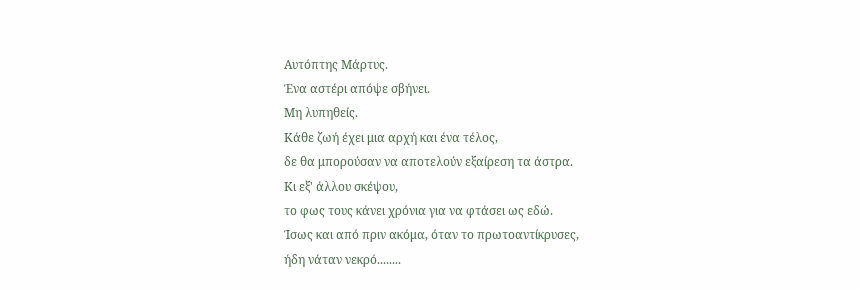Αυτόπτης Μάρτυς.
Ένα αστέρι απόψε σβήνει.
Μη λυπηθείς.
Κάθε ζωή έχει μια αρχή και ένα τέλος,
δε θα μπορούσαν να αποτελούν εξαίρεση τα άστρα.
Κι εξ' άλλου σκέψου,
το φως τους κάνει χρόνια για να φτάσει ως εδώ.
Ίσως και από πριν ακόμα, όταν το πρωτοαντίκρυσες,
ήδη νάταν νεκρό........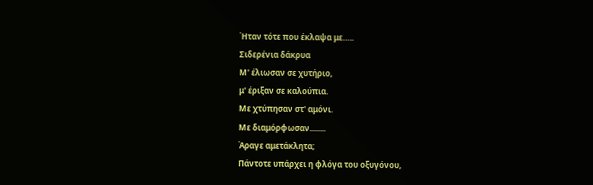Ήταν τότε που έκλαψα με…..
Σιδερένια δάκρυα
Μ' έλιωσαν σε χυτήριο,
μ' έριξαν σε καλούπια.
Με χτύπησαν στ' αμόνι.
Με διαμόρφωσαν........
Άραγε αμετάκλητα;
Πάντοτε υπάρχει η φλόγα του οξυγόνου,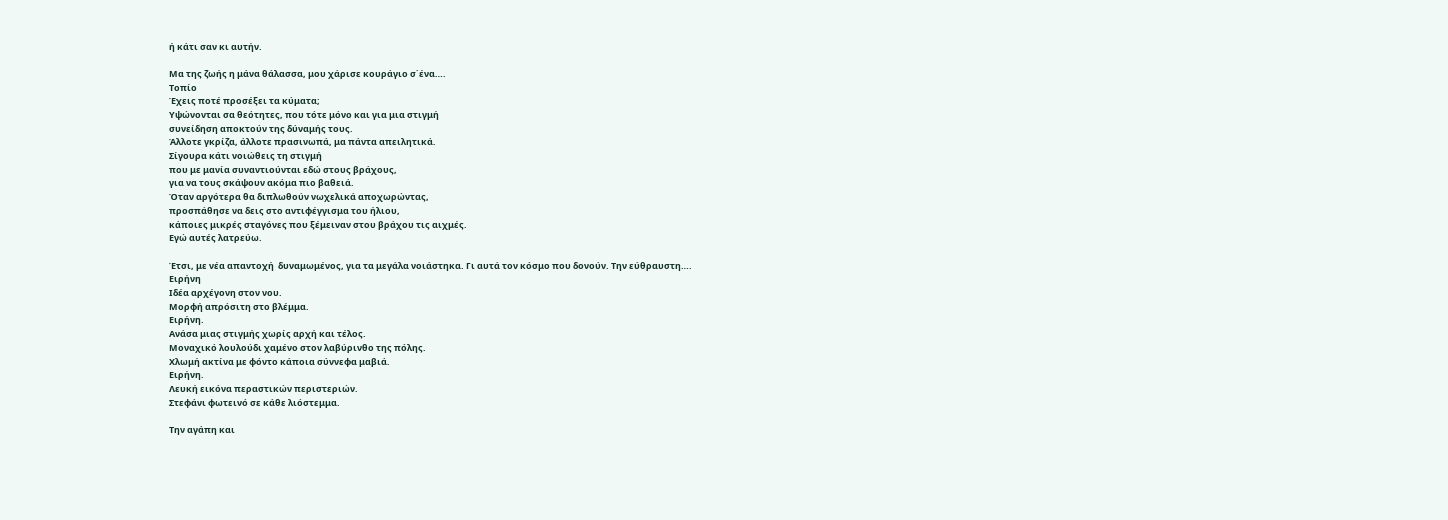ή κάτι σαν κι αυτήν.

Μα της ζωής η μάνα θάλασσα, μου χάρισε κουράγιο σ΄ένα….
Τοπίο
Έχεις ποτέ προσέξει τα κύματα;
Υψώνονται σα θεότητες, που τότε μόνο και για μια στιγμή
συνείδηση αποκτούν της δύναμής τους.
Άλλοτε γκρίζα, άλλοτε πρασινωπά, μα πάντα απειλητικά.
Σίγουρα κάτι νοιώθεις τη στιγμή
που με μανία συναντιούνται εδώ στους βράχους,
για να τους σκάψουν ακόμα πιο βαθειά.
Όταν αργότερα θα διπλωθούν νωχελικά αποχωρώντας,
προσπάθησε να δεις στο αντιφέγγισμα του ήλιου,
κάποιες μικρές σταγόνες που ξέμειναν στου βράχου τις αιχμές.
Εγώ αυτές λατρεύω.

Έτσι, με νέα απαντοχή  δυναμωμένος, για τα μεγάλα νοιάστηκα. Γι αυτά τον κόσμο που δονούν. Την εύθραυστη….
Ειρήνη
Ιδέα αρχέγονη στον νου.
Μορφή απρόσιτη στο βλέμμα.
Ειρήνη.
Ανάσα μιας στιγμής χωρίς αρχή και τέλος.
Μοναχικό λουλούδι χαμένο στον λαβύρινθο της πόλης.
Χλωμή ακτίνα με φόντο κάποια σύννεφα μαβιά.
Ειρήνη.
Λευκή εικόνα περαστικών περιστεριών.
Στεφάνι φωτεινό σε κάθε λιόστεμμα.

Την αγάπη και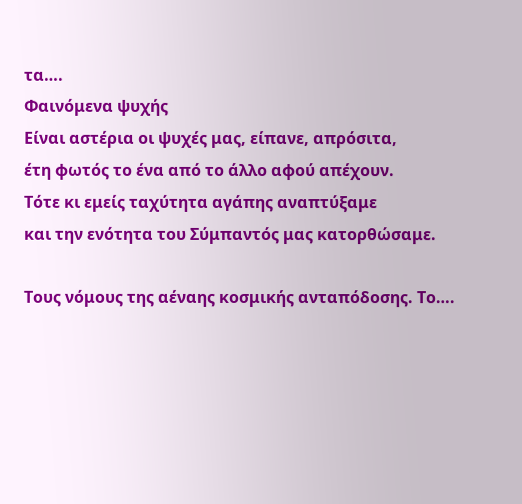τα….
Φαινόμενα ψυχής
Είναι αστέρια οι ψυχές μας, είπανε, απρόσιτα,
έτη φωτός το ένα από το άλλο αφού απέχουν.
Τότε κι εμείς ταχύτητα αγάπης αναπτύξαμε
και την ενότητα του Σύμπαντός μας κατορθώσαμε.

Τους νόμους της αέναης κοσμικής ανταπόδοσης. Το….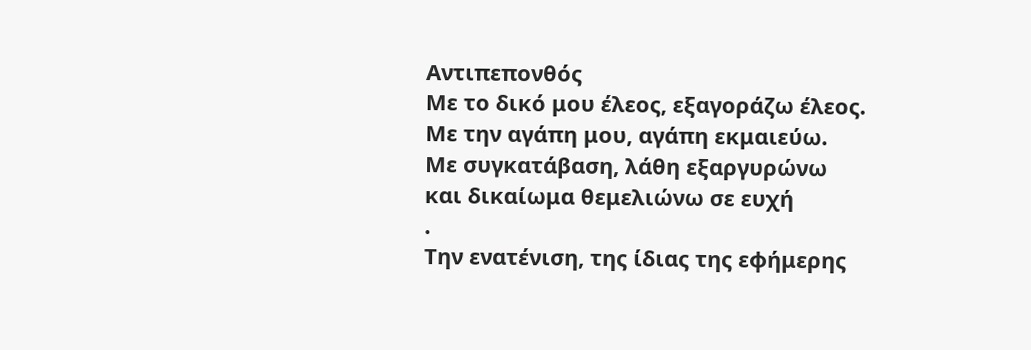Αντιπεπονθός
Με το δικό μου έλεος, εξαγοράζω έλεος.
Με την αγάπη μου, αγάπη εκμαιεύω.
Με συγκατάβαση, λάθη εξαργυρώνω
και δικαίωμα θεμελιώνω σε ευχή
.
Την ενατένιση, της ίδιας της εφήμερης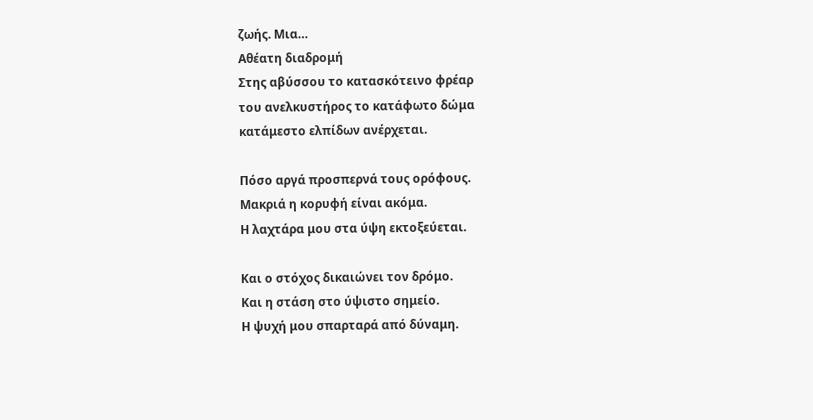ζωής. Μια…
Αθέατη διαδρομή
Στης αβύσσου το κατασκότεινο φρέαρ
του ανελκυστήρος το κατάφωτο δώμα
κατάμεστο ελπίδων ανέρχεται.

Πόσο αργά προσπερνά τους ορόφους.
Μακριά η κορυφή είναι ακόμα.
Η λαχτάρα μου στα ύψη εκτοξεύεται.

Και ο στόχος δικαιώνει τον δρόμο.
Και η στάση στο ύψιστο σημείο.
Η ψυχή μου σπαρταρά από δύναμη.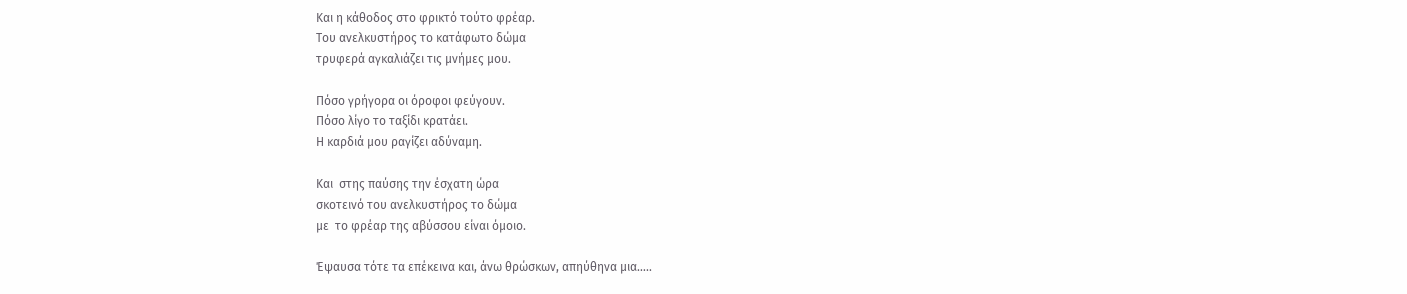Και η κάθοδος στο φρικτό τούτο φρέαρ.
Του ανελκυστήρος το κατάφωτο δώμα
τρυφερά αγκαλιάζει τις μνήμες μου.

Πόσο γρήγορα οι όροφοι φεύγουν.
Πόσο λίγο το ταξίδι κρατάει.
Η καρδιά μου ραγίζει αδύναμη.

Και  στης παύσης την έσχατη ώρα
σκοτεινό του ανελκυστήρος το δώμα
με  το φρέαρ της αβύσσου είναι όμοιο.

Έψαυσα τότε τα επέκεινα και, άνω θρώσκων, απηύθηνα μια…..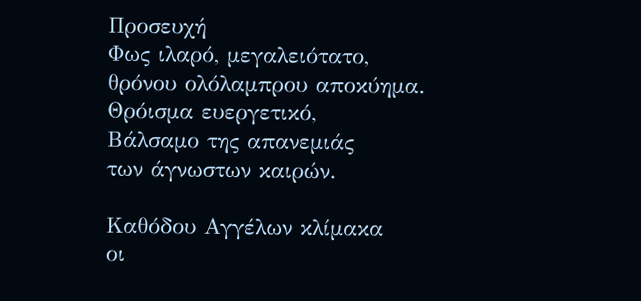Προσευχή
Φως ιλαρό, μεγαλειότατο,
θρόνου ολόλαμπρου αποκύημα.
Θρόισμα ευεργετικό,
Βάλσαμο της απανεμιάς
των άγνωστων καιρών.

Καθόδου Αγγέλων κλίμακα
οι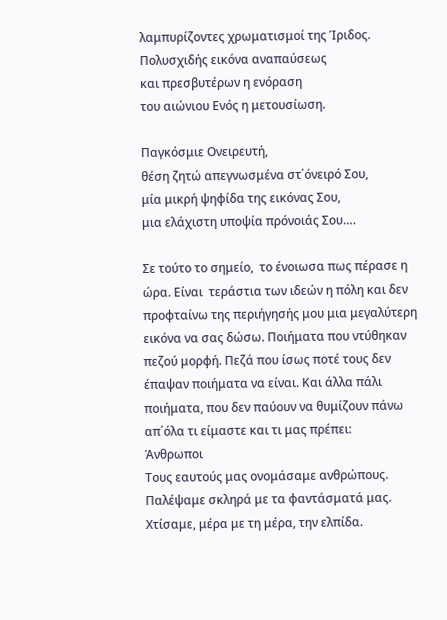λαμπυρίζοντες χρωματισμοί της Ίριδος.
Πολυσχιδής εικόνα αναπαύσεως
και πρεσβυτέρων η ενόραση
του αιώνιου Ενός η μετουσίωση.

Παγκόσμιε Ονειρευτή,
θέση ζητώ απεγνωσμένα στ΄όνειρό Σου,
μία μικρή ψηφίδα της εικόνας Σου,
μια ελάχιστη υποψία πρόνοιάς Σου….

Σε τούτο το σημείο,  το ένοιωσα πως πέρασε η ώρα. Είναι  τεράστια των ιδεών η πόλη και δεν προφταίνω της περιήγησής μου μια μεγαλύτερη εικόνα να σας δώσω. Ποιήματα που ντύθηκαν πεζού μορφή. Πεζά που ίσως ποτέ τους δεν έπαψαν ποιήματα να είναι. Και άλλα πάλι ποιήματα, που δεν παύουν να θυμίζουν πάνω απ΄όλα τι είμαστε και τι μας πρέπει:
Άνθρωποι
Τους εαυτούς μας ονομάσαμε ανθρώπους.
Παλέψαμε σκληρά με τα φαντάσματά μας.
Χτίσαμε, μέρα με τη μέρα, την ελπίδα.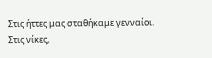Στις ήττες μας σταθήκαμε γενναίοι.
Στις νίκες,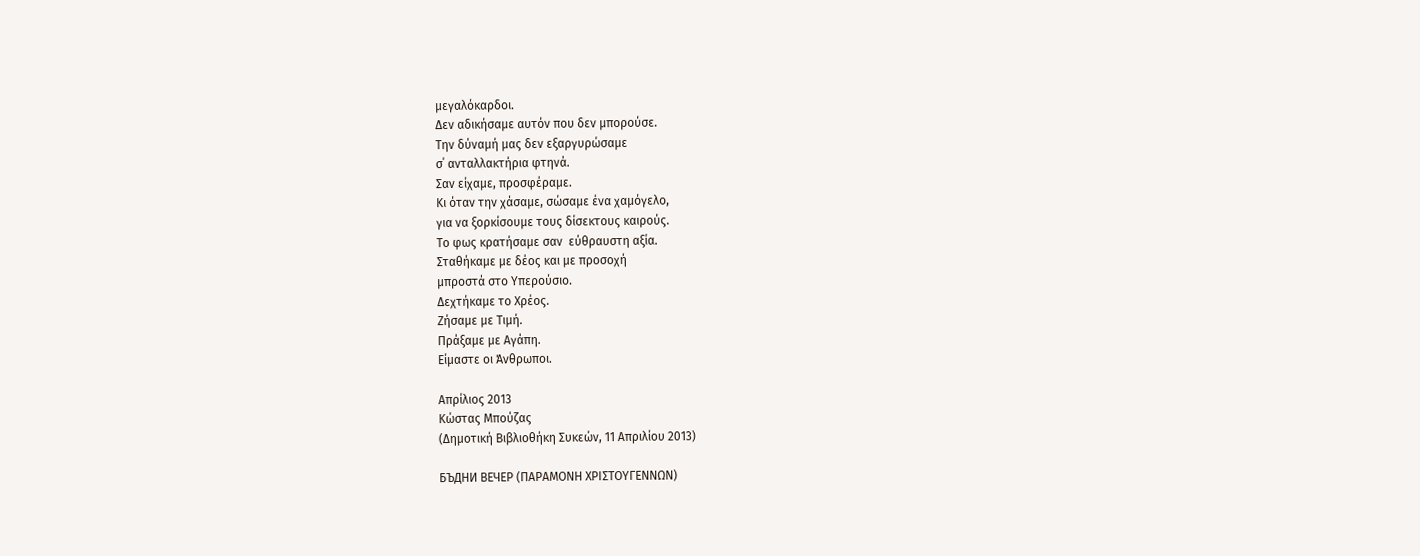μεγαλόκαρδοι.
Δεν αδικήσαμε αυτόν που δεν μπορούσε.
Την δύναμή μας δεν εξαργυρώσαμε
σ΄ ανταλλακτήρια φτηνά.
Σαν είχαμε, προσφέραμε.
Κι όταν την χάσαμε, σώσαμε ένα χαμόγελο,
για να ξορκίσουμε τους δίσεκτους καιρούς.
Το φως κρατήσαμε σαν  εύθραυστη αξία.
Σταθήκαμε με δέος και με προσοχή
μπροστά στο Υπερούσιο.
Δεχτήκαμε το Χρέος.
Ζήσαμε με Τιμή.
Πράξαμε με Αγάπη.
Είμαστε οι Άνθρωποι.

Απρίλιος 2013
Κώστας Μπούζας
(Δημοτική Βιβλιοθήκη Συκεών, 11 Απριλίου 2013)

БЪДНИ ВЕЧЕР (ΠΑΡΑΜΟΝΗ ΧΡΙΣΤΟΥΓΕΝΝΩΝ)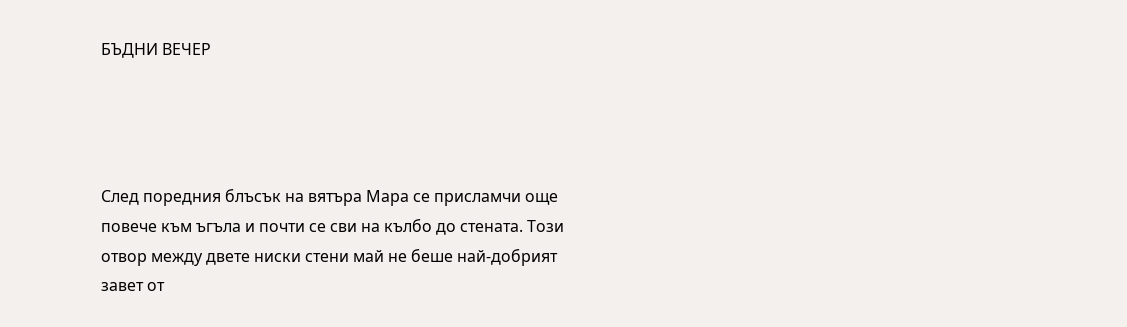БЪДНИ ВЕЧЕР




След поредния блъсък на вятъра Мара се присламчи още повече към ъгъла и почти се сви на кълбо до стената. Този отвор между двете ниски стени май не беше най-добрият завет от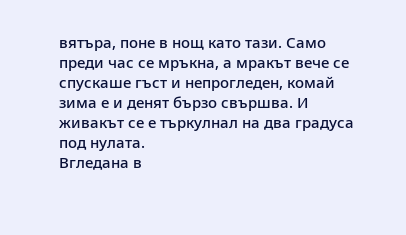вятъра, поне в нощ като тази. Само преди час се мръкна, а мракът вече се спускаше гъст и непрогледен, комай зима е и денят бързо свършва. И живакът се е търкулнал на два градуса под нулата.
Вгледана в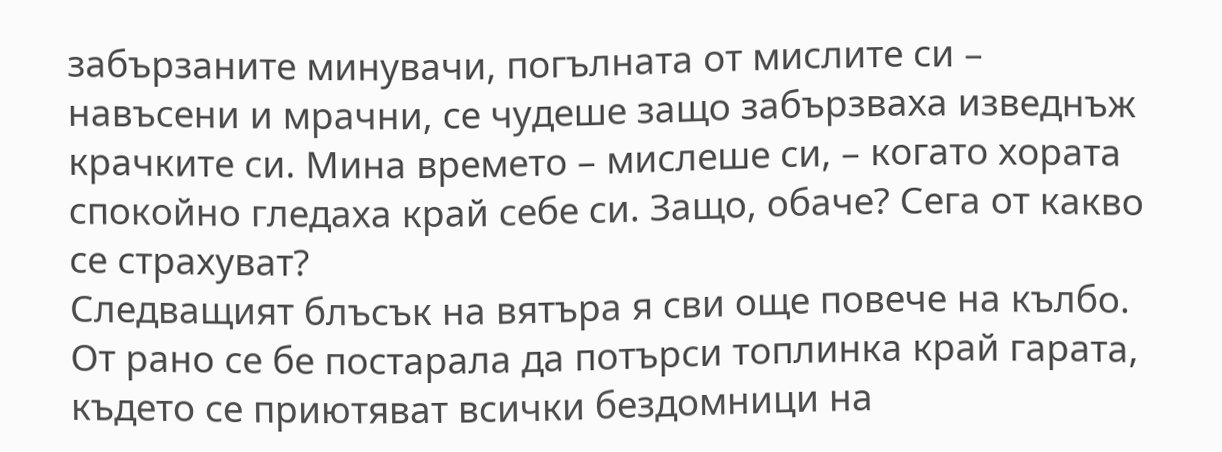забързаните минувачи, погълната от мислите си – навъсени и мрачни, се чудеше защо забързваха изведнъж крачките си. Мина времето – мислеше си, – когато хората спокойно гледаха край себе си. Защо, обаче? Сега от какво се страхуват?
Следващият блъсък на вятъра я сви още повече на кълбо. От рано се бе постарала да потърси топлинка край гарата, където се приютяват всички бездомници на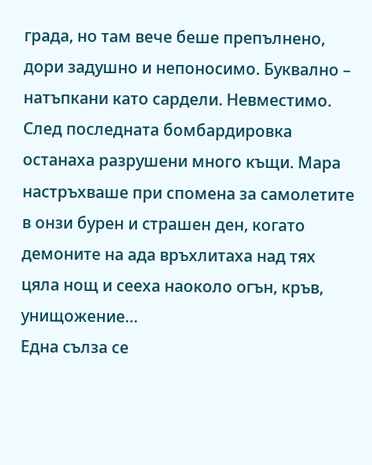града, но там вече беше препълнено, дори задушно и непоносимо. Буквално – натъпкани като сардели. Невместимо. След последната бомбардировка останаха разрушени много къщи. Мара настръхваше при спомена за самолетите в онзи бурен и страшен ден, когато демоните на ада връхлитаха над тях цяла нощ и сееха наоколо огън, кръв, унищожение…
Една сълза се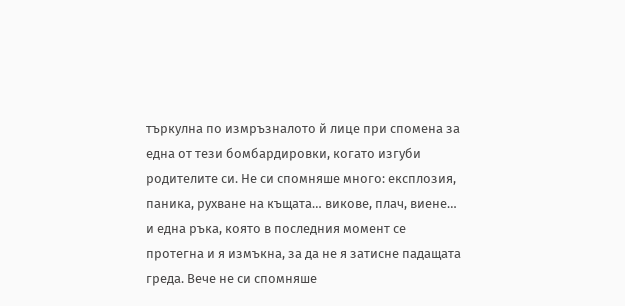търкулна по измръзналото й лице при спомена за една от тези бомбардировки, когато изгуби родителите си. Не си спомняше много: експлозия, паника, рухване на къщата… викове, плач, виене… и една ръка, която в последния момент се протегна и я измъкна, за да не я затисне падащата греда. Вече не си спомняше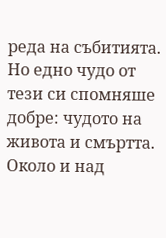реда на събитията. Но едно чудо от тези си спомняше добре: чудото на живота и смъртта. Около и над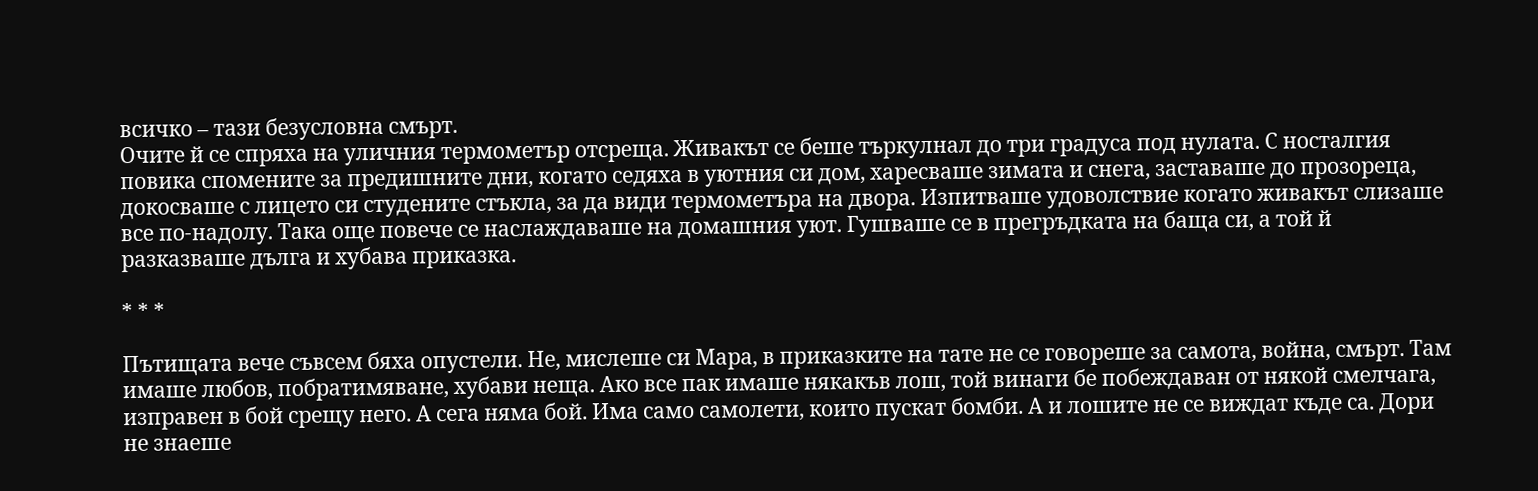всичко – тази безусловна смърт.
Очите й се спряха на уличния термометър отсреща. Живакът се беше търкулнал до три градуса под нулата. С носталгия повика спомените за предишните дни, когато седяха в уютния си дом, харесваше зимата и снега, заставаше до прозореца, докосваше с лицето си студените стъкла, за да види термометъра на двора. Изпитваше удоволствие когато живакът слизаше все по-надолу. Така още повече се наслаждаваше на домашния уют. Гушваше се в прегръдката на баща си, а той й разказваше дълга и хубава приказка.

* * *

Пътищата вече съвсем бяха опустели. Не, мислеше си Мара, в приказките на тате не се говореше за самота, война, смърт. Там имаше любов, побратимяване, хубави неща. Ако все пак имаше някакъв лош, той винаги бе побеждаван от някой смелчага, изправен в бой срещу него. А сега няма бой. Има само самолети, които пускат бомби. А и лошите не се виждат къде са. Дори не знаеше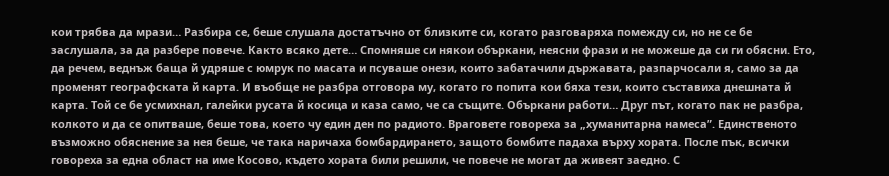кои трябва да мрази… Разбира се, беше слушала достатъчно от близките си, когато разговаряха помежду си, но не се бе заслушала, за да разбере повече. Както всяко дете… Спомняше си някои объркани, неясни фрази и не можеше да си ги обясни. Ето, да речем, веднъж баща й удряше с юмрук по масата и псуваше онези, които забатачили държавата, разпарчосали я, само за да променят географската й карта. И въобще не разбра отговора му, когато го попита кои бяха тези, които съставиха днешната й карта. Той се бе усмихнал, галейки русата й косица и каза само, че са същите. Объркани работи… Друг път, когато пак не разбра, колкото и да се опитваше, беше това, което чу един ден по радиото. Враговете говореха за „хуманитарна намеса”. Единственото възможно обяснение за нея беше, че така наричаха бомбардирането, защото бомбите падаха върху хората. После пък, всички говореха за една област на име Косово, където хората били решили, че повече не могат да живеят заедно. С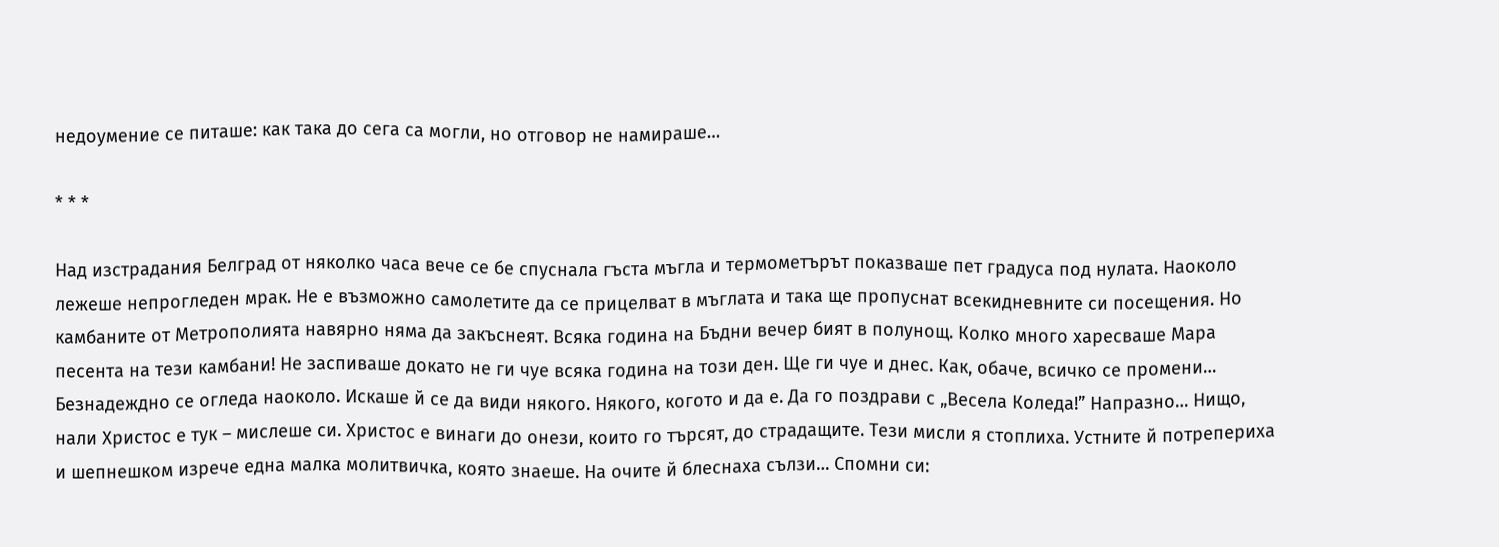недоумение се питаше: как така до сега са могли, но отговор не намираше…

* * *

Над изстрадания Белград от няколко часа вече се бе спуснала гъста мъгла и термометърът показваше пет градуса под нулата. Наоколо лежеше непрогледен мрак. Не е възможно самолетите да се прицелват в мъглата и така ще пропуснат всекидневните си посещения. Но камбаните от Метрополията навярно няма да закъснеят. Всяка година на Бъдни вечер бият в полунощ. Колко много харесваше Мара песента на тези камбани! Не заспиваше докато не ги чуе всяка година на този ден. Ще ги чуе и днес. Как, обаче, всичко се промени…
Безнадеждно се огледа наоколо. Искаше й се да види някого. Някого, когото и да е. Да го поздрави с „Весела Коледа!” Напразно… Нищо, нали Христос е тук – мислеше си. Христос е винаги до онези, които го търсят, до страдащите. Тези мисли я стоплиха. Устните й потрепериха и шепнешком изрече една малка молитвичка, която знаеше. На очите й блеснаха сълзи… Спомни си: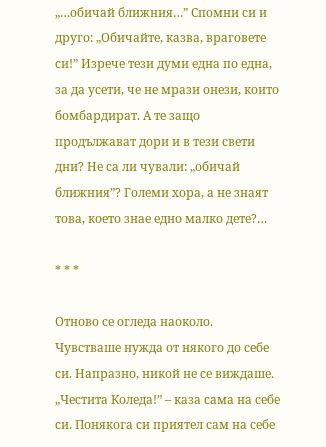„…обичай ближния…” Спомни си и друго: „Обичайте, казва, враговете си!” Изрече тези думи една по една, за да усети, че не мрази онези, които бомбардират. А те защо продължават дори и в тези свети дни? Не са ли чували: „обичай ближния”? Големи хора, а не знаят това, което знае едно малко дете?…

* * *

Отново се огледа наоколо. Чувстваше нужда от някого до себе си. Напразно, никой не се виждаше. „Честита Коледа!” – каза сама на себе си. Понякога си приятел сам на себе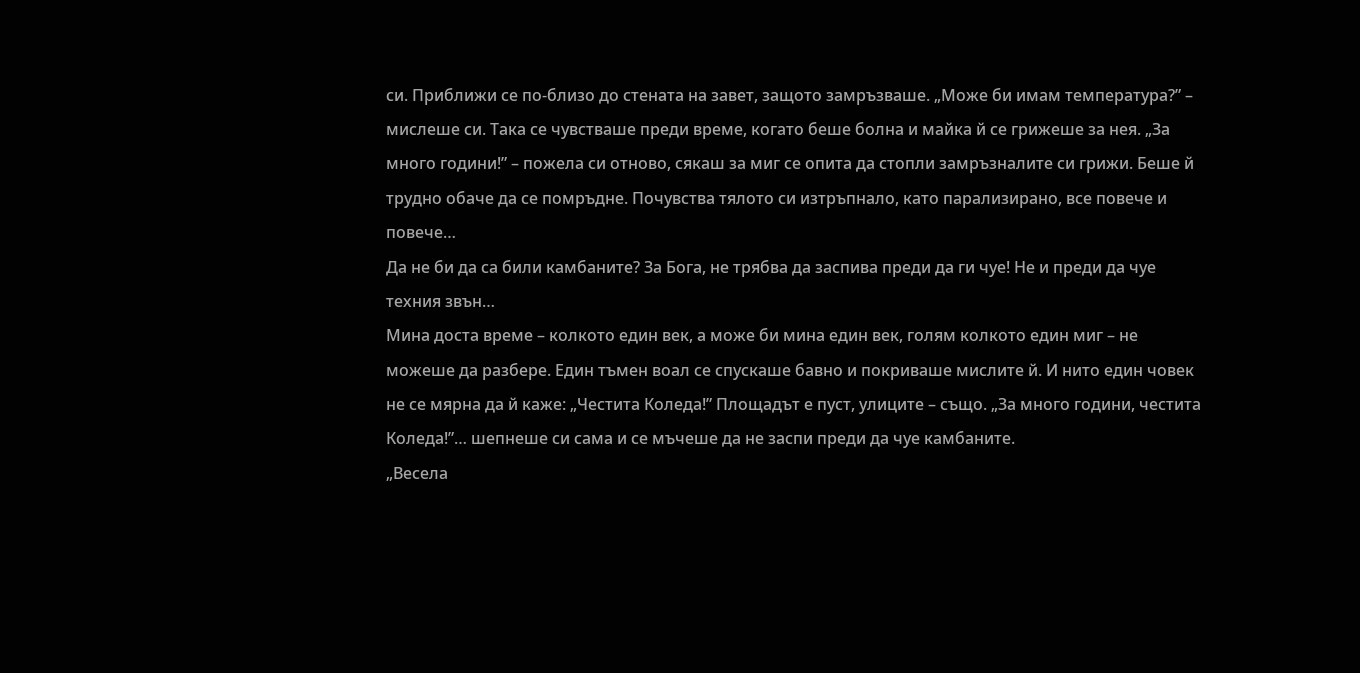си. Приближи се по-близо до стената на завет, защото замръзваше. „Може би имам температура?” – мислеше си. Така се чувстваше преди време, когато беше болна и майка й се грижеше за нея. „За много години!” – пожела си отново, сякаш за миг се опита да стопли замръзналите си грижи. Беше й трудно обаче да се помръдне. Почувства тялото си изтръпнало, като парализирано, все повече и повече…
Да не би да са били камбаните? За Бога, не трябва да заспива преди да ги чуе! Не и преди да чуе техния звън…
Мина доста време – колкото един век, а може би мина един век, голям колкото един миг – не можеше да разбере. Един тъмен воал се спускаше бавно и покриваше мислите й. И нито един човек не се мярна да й каже: „Честита Коледа!” Площадът е пуст, улиците – също. „За много години, честита Коледа!”… шепнеше си сама и се мъчеше да не заспи преди да чуе камбаните.
„Весела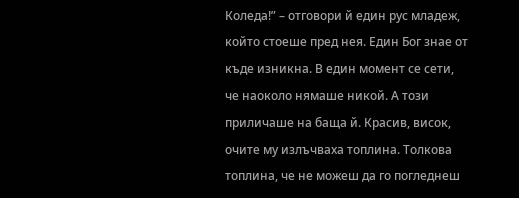Коледа!” – отговори й един рус младеж, който стоеше пред нея. Един Бог знае от къде изникна. В един момент се сети, че наоколо нямаше никой. А този приличаше на баща й. Красив, висок, очите му излъчваха топлина. Толкова топлина, че не можеш да го погледнеш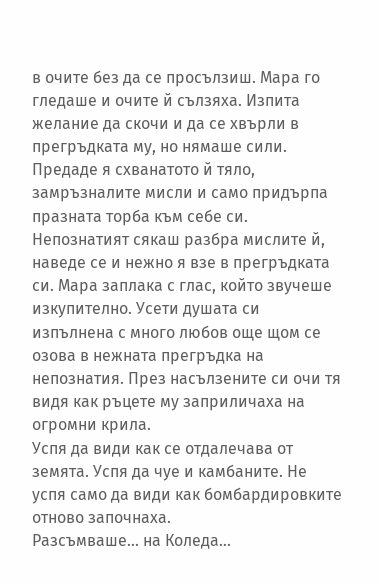в очите без да се просълзиш. Мара го гледаше и очите й сълзяха. Изпита желание да скочи и да се хвърли в прегръдката му, но нямаше сили. Предаде я схванатото й тяло, замръзналите мисли и само придърпа празната торба към себе си.
Непознатият сякаш разбра мислите й, наведе се и нежно я взе в прегръдката си. Мара заплака с глас, който звучеше изкупително. Усети душата си изпълнена с много любов още щом се озова в нежната прегръдка на непознатия. През насълзените си очи тя видя как ръцете му заприличаха на огромни крила.
Успя да види как се отдалечава от земята. Успя да чуе и камбаните. Не успя само да види как бомбардировките отново започнаха.
Разсъмваше… на Коледа…